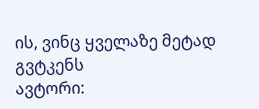ის, ვინც ყველაზე მეტად გვტკენს
ავტორი: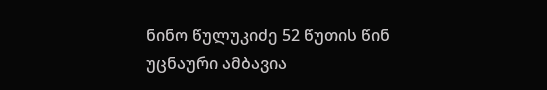ნინო წულუკიძე 52 წუთის წინ
უცნაური ამბავია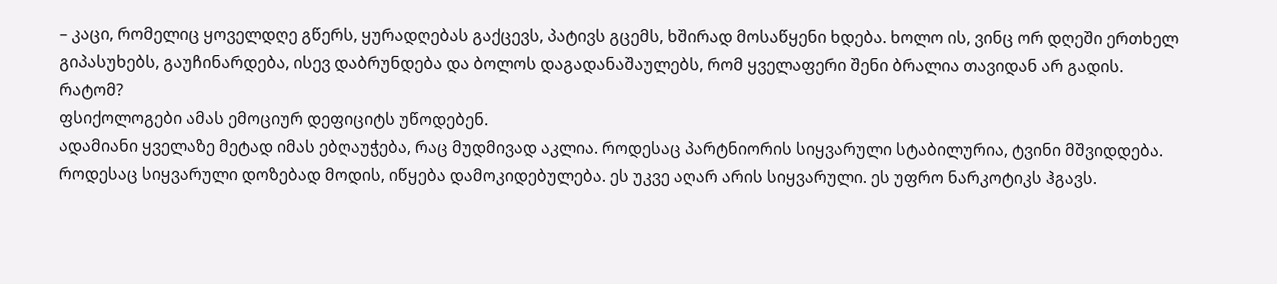– კაცი, რომელიც ყოველდღე გწერს, ყურადღებას გაქცევს, პატივს გცემს, ხშირად მოსაწყენი ხდება. ხოლო ის, ვინც ორ დღეში ერთხელ გიპასუხებს, გაუჩინარდება, ისევ დაბრუნდება და ბოლოს დაგადანაშაულებს, რომ ყველაფერი შენი ბრალია თავიდან არ გადის.
რატომ?
ფსიქოლოგები ამას ემოციურ დეფიციტს უწოდებენ.
ადამიანი ყველაზე მეტად იმას ებღაუჭება, რაც მუდმივად აკლია. როდესაც პარტნიორის სიყვარული სტაბილურია, ტვინი მშვიდდება. როდესაც სიყვარული დოზებად მოდის, იწყება დამოკიდებულება. ეს უკვე აღარ არის სიყვარული. ეს უფრო ნარკოტიკს ჰგავს.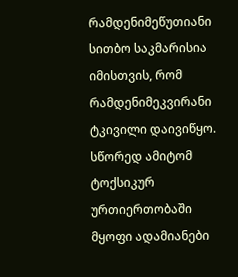რამდენიმეწუთიანი სითბო საკმარისია იმისთვის, რომ რამდენიმეკვირანი ტკივილი დაივიწყო.
სწორედ ამიტომ ტოქსიკურ ურთიერთობაში მყოფი ადამიანები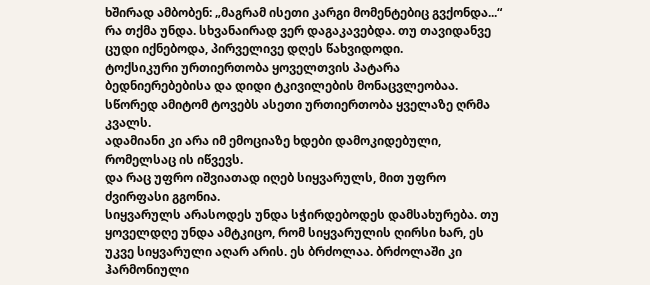ხშირად ამბობენ: „მაგრამ ისეთი კარგი მომენტებიც გვქონდა...“
რა თქმა უნდა. სხვანაირად ვერ დაგაკავებდა. თუ თავიდანვე ცუდი იქნებოდა, პირველივე დღეს წახვიდოდი.
ტოქსიკური ურთიერთობა ყოველთვის პატარა ბედნიერებებისა და დიდი ტკივილების მონაცვლეობაა. სწორედ ამიტომ ტოვებს ასეთი ურთიერთობა ყველაზე ღრმა კვალს.
ადამიანი კი არა იმ ემოციაზე ხდები დამოკიდებული, რომელსაც ის იწვევს.
და რაც უფრო იშვიათად იღებ სიყვარულს, მით უფრო ძვირფასი გგონია.
სიყვარულს არასოდეს უნდა სჭირდებოდეს დამსახურება. თუ ყოველდღე უნდა ამტკიცო, რომ სიყვარულის ღირსი ხარ, ეს უკვე სიყვარული აღარ არის. ეს ბრძოლაა. ბრძოლაში კი ჰარმონიული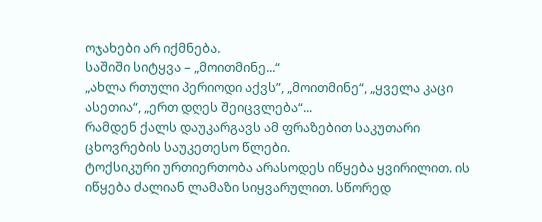ოჯახები არ იქმნება.
საშიში სიტყვა – „მოითმინე...“
„ახლა რთული პერიოდი აქვს”, „მოითმინე“, „ყველა კაცი ასეთია“, „ერთ დღეს შეიცვლება“...
რამდენ ქალს დაუკარგავს ამ ფრაზებით საკუთარი ცხოვრების საუკეთესო წლები.
ტოქსიკური ურთიერთობა არასოდეს იწყება ყვირილით. ის იწყება ძალიან ლამაზი სიყვარულით. სწორედ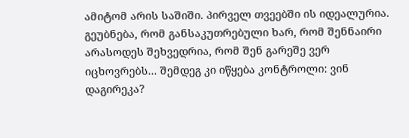ამიტომ არის საშიში. პირველ თვეებში ის იდეალურია. გეუბნება, რომ განსაკუთრებული ხარ, რომ შენნაირი არასოდეს შეხვედრია, რომ შენ გარეშე ვერ იცხოვრებს... შემდეგ კი იწყება კონტროლი: ვინ დაგირეკა?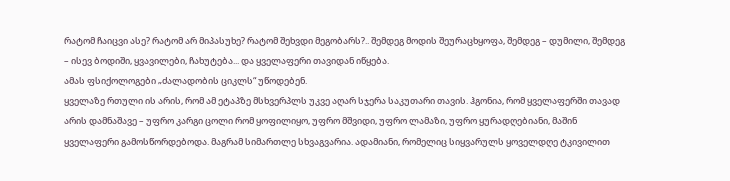რატომ ჩაიცვი ასე? რატომ არ მიპასუხე? რატომ შეხვდი მეგობარს?.. შემდეგ მოდის შეურაცხყოფა, შემდეგ – დუმილი, შემდეგ – ისევ ბოდიში, ყვავილები, ჩახუტება... და ყველაფერი თავიდან იწყება.
ამას ფსიქოლოგები „ძალადობის ციკლს“ უწოდებენ.
ყველაზე რთული ის არის, რომ ამ ეტაპზე მსხვერპლს უკვე აღარ სჯერა საკუთარი თავის. ჰგონია, რომ ყველაფერში თავად არის დამნაშავე – უფრო კარგი ცოლი რომ ყოფილიყო, უფრო მშვიდი, უფრო ლამაზი, უფრო ყურადღებიანი, მაშინ ყველაფერი გამოსწორდებოდა. მაგრამ სიმართლე სხვაგვარია. ადამიანი, რომელიც სიყვარულს ყოველდღე ტკივილით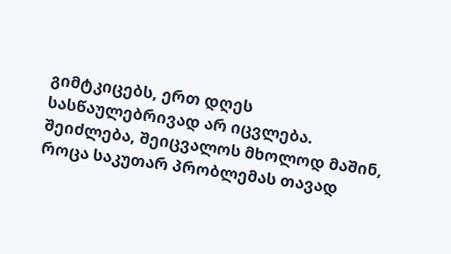გიმტკიცებს, ერთ დღეს სასწაულებრივად არ იცვლება. შეიძლება, შეიცვალოს მხოლოდ მაშინ, როცა საკუთარ პრობლემას თავად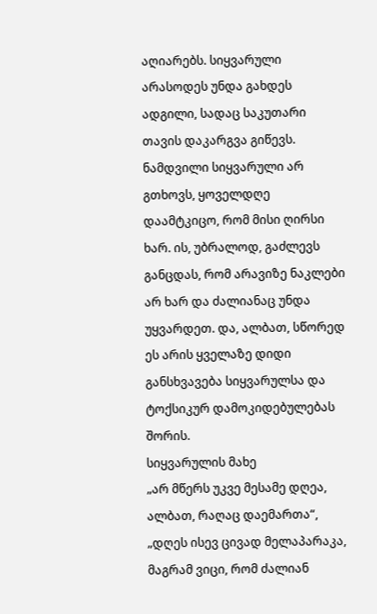აღიარებს. სიყვარული არასოდეს უნდა გახდეს ადგილი, სადაც საკუთარი თავის დაკარგვა გიწევს.
ნამდვილი სიყვარული არ გთხოვს, ყოველდღე დაამტკიცო, რომ მისი ღირსი ხარ. ის, უბრალოდ, გაძლევს განცდას, რომ არავიზე ნაკლები არ ხარ და ძალიანაც უნდა უყვარდეთ. და, ალბათ, სწორედ ეს არის ყველაზე დიდი განსხვავება სიყვარულსა და ტოქსიკურ დამოკიდებულებას შორის.
სიყვარულის მახე
„არ მწერს უკვე მესამე დღეა, ალბათ, რაღაც დაემართა“,
„დღეს ისევ ცივად მელაპარაკა, მაგრამ ვიცი, რომ ძალიან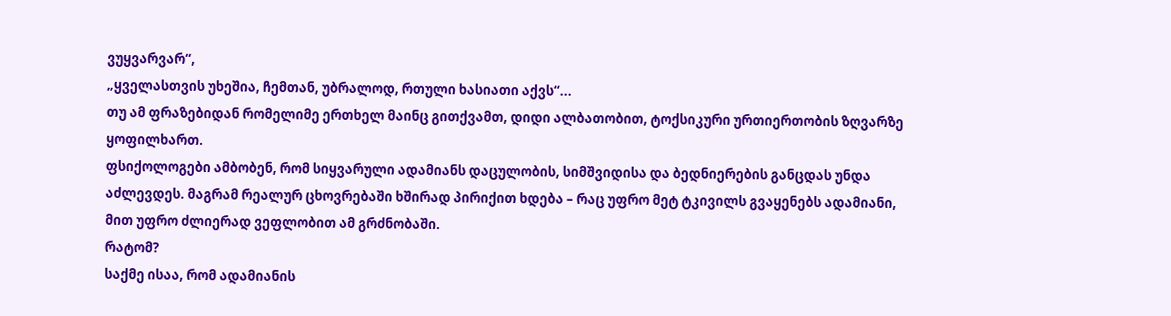ვუყვარვარ“,
„ყველასთვის უხეშია, ჩემთან, უბრალოდ, რთული ხასიათი აქვს“...
თუ ამ ფრაზებიდან რომელიმე ერთხელ მაინც გითქვამთ, დიდი ალბათობით, ტოქსიკური ურთიერთობის ზღვარზე ყოფილხართ.
ფსიქოლოგები ამბობენ, რომ სიყვარული ადამიანს დაცულობის, სიმშვიდისა და ბედნიერების განცდას უნდა აძლევდეს. მაგრამ რეალურ ცხოვრებაში ხშირად პირიქით ხდება – რაც უფრო მეტ ტკივილს გვაყენებს ადამიანი, მით უფრო ძლიერად ვეფლობით ამ გრძნობაში.
რატომ?
საქმე ისაა, რომ ადამიანის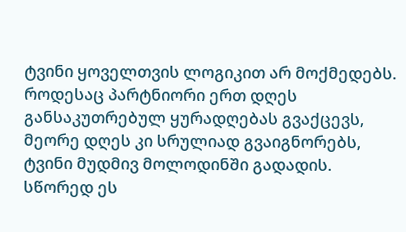ტვინი ყოველთვის ლოგიკით არ მოქმედებს. როდესაც პარტნიორი ერთ დღეს განსაკუთრებულ ყურადღებას გვაქცევს, მეორე დღეს კი სრულიად გვაიგნორებს, ტვინი მუდმივ მოლოდინში გადადის. სწორედ ეს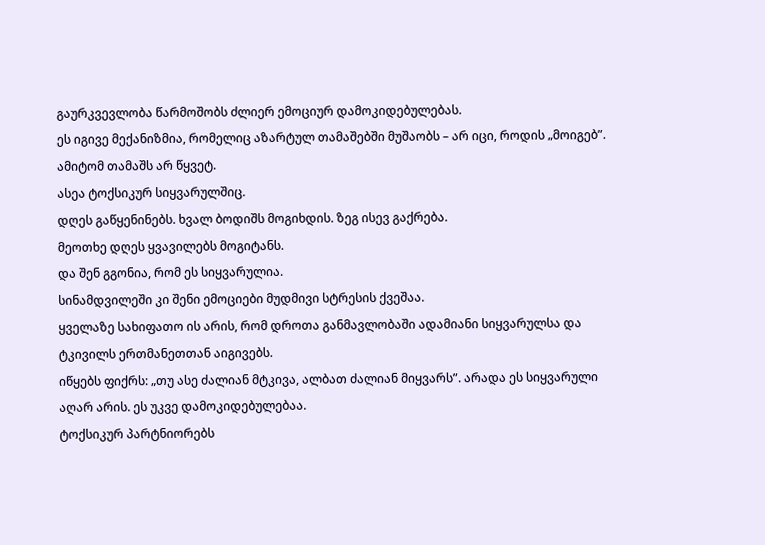გაურკვევლობა წარმოშობს ძლიერ ემოციურ დამოკიდებულებას.
ეს იგივე მექანიზმია, რომელიც აზარტულ თამაშებში მუშაობს – არ იცი, როდის „მოიგებ”. ამიტომ თამაშს არ წყვეტ.
ასეა ტოქსიკურ სიყვარულშიც.
დღეს გაწყენინებს. ხვალ ბოდიშს მოგიხდის. ზეგ ისევ გაქრება.
მეოთხე დღეს ყვავილებს მოგიტანს.
და შენ გგონია, რომ ეს სიყვარულია.
სინამდვილეში კი შენი ემოციები მუდმივი სტრესის ქვეშაა.
ყველაზე სახიფათო ის არის, რომ დროთა განმავლობაში ადამიანი სიყვარულსა და ტკივილს ერთმანეთთან აიგივებს.
იწყებს ფიქრს: „თუ ასე ძალიან მტკივა, ალბათ ძალიან მიყვარს”. არადა ეს სიყვარული აღარ არის. ეს უკვე დამოკიდებულებაა.
ტოქსიკურ პარტნიორებს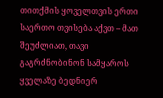თითქმის ყოველთვის ერთი საერთო თვისება აქვთ – მათ შეუძლიათ, თავი გაგრძნობინონ სამყაროს ყველაზე ბედნიერ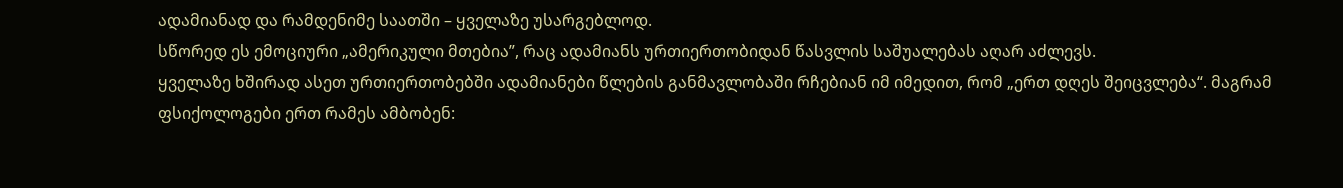ადამიანად და რამდენიმე საათში – ყველაზე უსარგებლოდ.
სწორედ ეს ემოციური „ამერიკული მთებია”, რაც ადამიანს ურთიერთობიდან წასვლის საშუალებას აღარ აძლევს.
ყველაზე ხშირად ასეთ ურთიერთობებში ადამიანები წლების განმავლობაში რჩებიან იმ იმედით, რომ „ერთ დღეს შეიცვლება“. მაგრამ ფსიქოლოგები ერთ რამეს ამბობენ: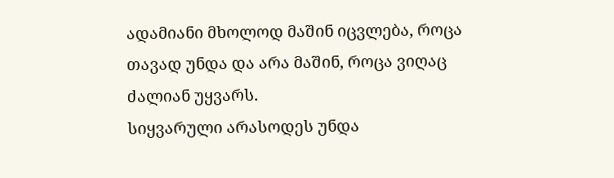ადამიანი მხოლოდ მაშინ იცვლება, როცა თავად უნდა და არა მაშინ, როცა ვიღაც ძალიან უყვარს.
სიყვარული არასოდეს უნდა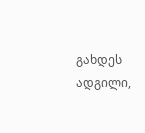გახდეს ადგილი,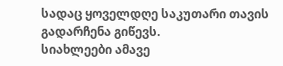სადაც ყოველდღე საკუთარი თავის გადარჩენა გიწევს.
სიახლეები ამავე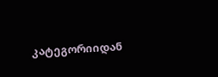კატეგორიიდან